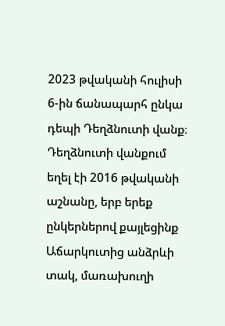2023 թվականի հուլիսի 6-ին ճանապարհ ընկա դեպի Դեղձնուտի վանք։
Դեղձնուտի վանքում եղել էի 2016 թվականի աշնանը, երբ երեք ընկերներով քայլեցինք Աճարկուտից անձրևի տակ, մառախուղի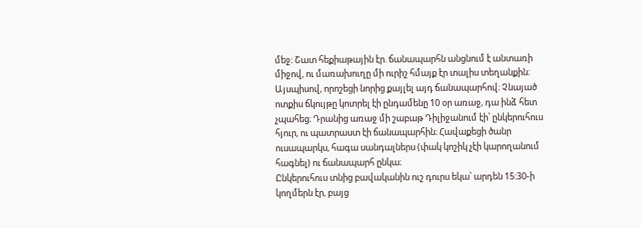մեջ։ Շատ հեքիաթային էր. ճանապարհն անցնում է անտառի միջով, ու մառախուղը մի ուրիշ հմայք էր տալիս տեղանքին։
Այսպիսով, որոշեցի նորից քայլել այդ ճանապարհով։ Չնայած ոտքիս ճկույթը կոտրել էի ընդամենը 10 օր առաջ, դա ինձ հետ չպահեց։ Դրանից առաջ մի շաբաթ Դիլիջանում էի՝ ընկերուհուս հյուր, ու պատրաստ էի ճանապարհին։ Հավաքեցի ծանր ուսապարկս, հագա սանդալներս (փակ կոշիկ չէի կարողանում հագնել) ու ճանապարհ ընկա։
Ընկերուհուս տնից բավականին ուշ դուրս եկա՝ արդեն 15:30-ի կողմերն էր, բայց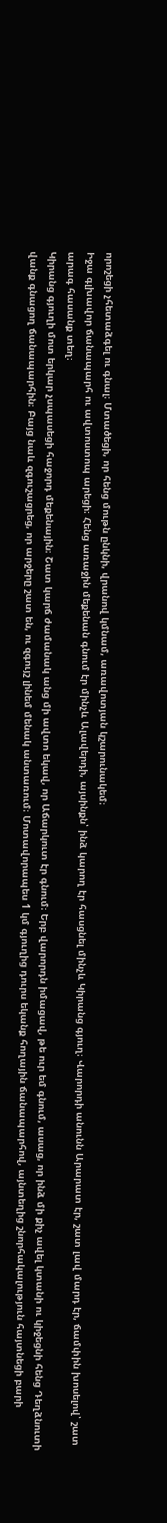որոշեցի չհետաձգել ու գնալ։ Մտածեցի, որ հենց մութն ընկնի, վրանով կմնամ, առավոտյան կշարունակեմ։
Իջա գլխավոր ճանապարհ ու ավտոստոպ արեցի։ Հենց առաջին մեքենան գնում էր մինչև Ալավերդի, այսինքն՝ ինձ կարող էր հասցնել մինչև Կիրանց գյուղ։ Վարորդի անունն Արարատ էր, շատ լավ մարդ էր, ճամփին խոսելով՝ շատ արագ հասանք տեղ։
Կիրանց գյուղի մոտ երկար չսպասեցի հաջորդ մեքենային։ Շատ կարճ ժամանակ անց մի ավտո եկավ, որ Աճարկուտ էր գնում։ Երբ վարորդն իմացավ, թե ուր եմ գնում, ասաց, որ ինձ մի քիչ ավել կտանի ու կիջեցնի հենց Դեղձնուտի վանք գնացող ճանապարհին։ Բայց նաև զգուշացրեց, որ արջերը շատ են, ու զգույշ լինեմ մենակ անտառում։ Մոտավորապես 1 կմ գյուղից դուրս եկանք հողային ճանապարհով, այնտեղից շնորհակալություն հայտնեցի բարի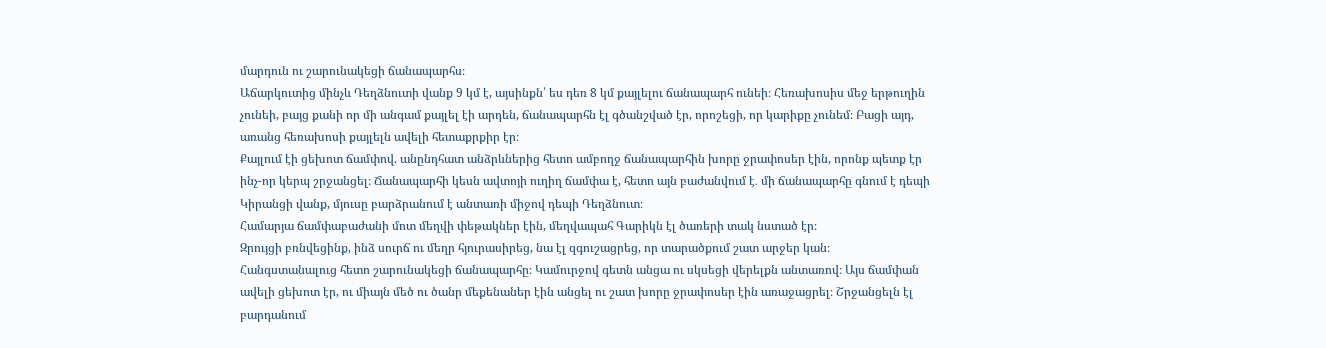մարդուն ու շարունակեցի ճանապարհս։
Աճարկուտից մինչև Դեղձնուտի վանք 9 կմ է, այսինքն՝ ես դեռ 8 կմ քայլելու ճանապարհ ունեի։ Հեռախոսիս մեջ երթուղին չունեի, բայց քանի որ մի անգամ քայլել էի արդեն, ճանապարհն էլ գծանշված էր, որոշեցի, որ կարիքը չունեմ։ Բացի այդ, առանց հեռախոսի քայլելն ավելի հետաքրքիր էր։
Քայլում էի ցեխոտ ճամփով. անընդհատ անձրևներից հետո ամբողջ ճանապարհին խորը ջրափոսեր էին, որոնք պետք էր ինչ-որ կերպ շրջանցել։ Ճանապարհի կեսն ավտոյի ուղիղ ճամփա է, հետո այն բաժանվում է․ մի ճանապարհը գնում է դեպի Կիրանցի վանք, մյուսը բարձրանում է անտառի միջով դեպի Դեղձնուտ։
Համարյա ճամփաբաժանի մոտ մեղվի փեթակներ էին, մեղվապահ Գարիկն էլ ծառերի տակ նստած էր։
Զրույցի բռնվեցինք, ինձ սուրճ ու մեղր հյուրասիրեց, նա էլ զգուշացրեց, որ տարածքում շատ արջեր կան։
Հանգստանալուց հետո շարունակեցի ճանապարհը։ Կամուրջով գետն անցա ու սկսեցի վերելքն անտառով։ Այս ճամփան ավելի ցեխոտ էր, ու միայն մեծ ու ծանր մեքենաներ էին անցել ու շատ խորը ջրափոսեր էին առաջացրել։ Շրջանցելն էլ բարդանում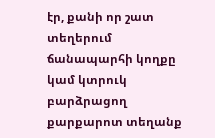էր, քանի որ շատ տեղերում ճանապարհի կողքը կամ կտրուկ բարձրացող քարքարոտ տեղանք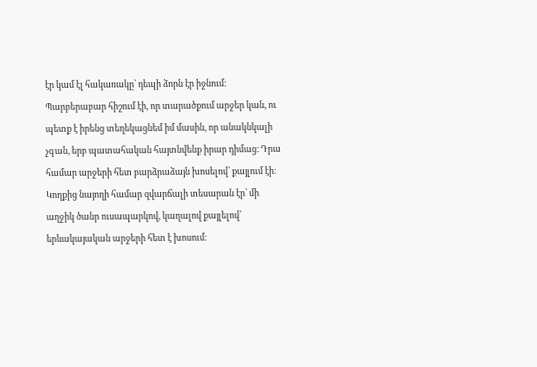էր կամ էլ հակառակը՝ դեպի ձորն էր իջնում։
Պարբերաբար հիշում էի, որ տարածքում արջեր կան, ու պետք է իրենց տեղեկացնեմ իմ մասին, որ անակնկալի չգան, երբ պատահական հայտնվենք իրար դիմաց։ Դրա համար արջերի հետ բարձրաձայն խոսելով՝ քայլում էի։ Կողքից նայողի համար զվարճալի տեսարան էր՝ մի աղջիկ ծանր ուսապարկով, կաղալով քայլելով՝ երևակայական արջերի հետ է խոսում։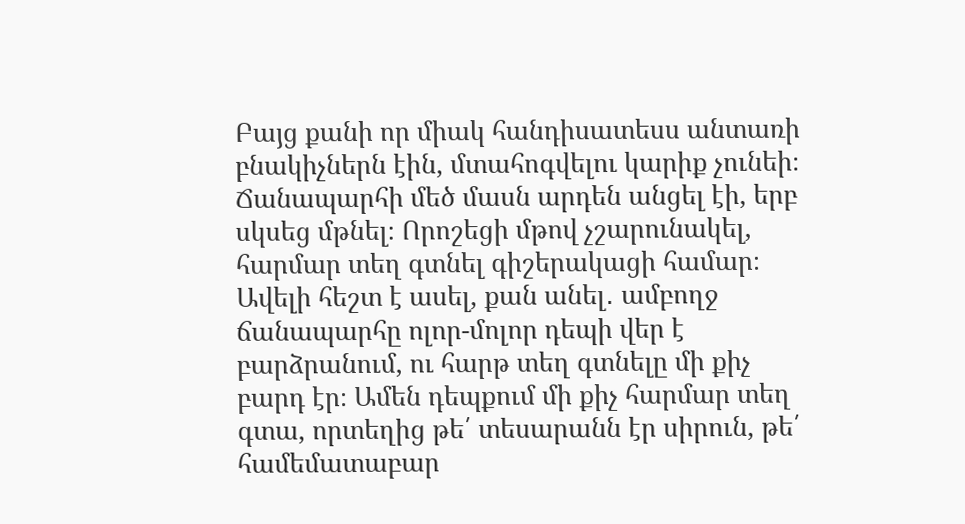Բայց քանի որ միակ հանդիսատեսս անտառի բնակիչներն էին, մտահոգվելու կարիք չունեի։
Ճանապարհի մեծ մասն արդեն անցել էի, երբ սկսեց մթնել։ Որոշեցի մթով չշարունակել, հարմար տեղ գտնել գիշերակացի համար։ Ավելի հեշտ է ասել, քան անել․ ամբողջ ճանապարհը ոլոր-մոլոր դեպի վեր է բարձրանում, ու հարթ տեղ գտնելը մի քիչ բարդ էր։ Ամեն դեպքում մի քիչ հարմար տեղ գտա, որտեղից թե՛ տեսարանն էր սիրուն, թե՛ համեմատաբար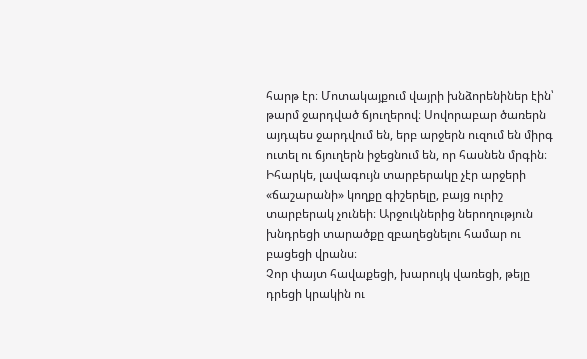հարթ էր։ Մոտակայքում վայրի խնձորենիներ էին՝ թարմ ջարդված ճյուղերով։ Սովորաբար ծառերն այդպես ջարդվում են, երբ արջերն ուզում են միրգ ուտել ու ճյուղերն իջեցնում են, որ հասնեն մրգին։ Իհարկե, լավագույն տարբերակը չէր արջերի «ճաշարանի» կողքը գիշերելը, բայց ուրիշ տարբերակ չունեի։ Արջուկներից ներողություն խնդրեցի տարածքը զբաղեցնելու համար ու բացեցի վրանս։
Չոր փայտ հավաքեցի, խարույկ վառեցի, թեյը դրեցի կրակին ու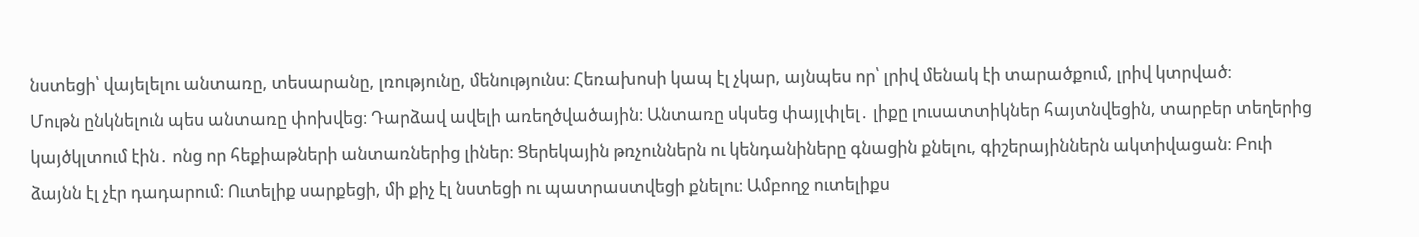նստեցի՝ վայելելու անտառը, տեսարանը, լռությունը, մենությունս։ Հեռախոսի կապ էլ չկար, այնպես որ՝ լրիվ մենակ էի տարածքում, լրիվ կտրված։
Մութն ընկնելուն պես անտառը փոխվեց։ Դարձավ ավելի առեղծվածային։ Անտառը սկսեց փայլփլել․ լիքը լուսատտիկներ հայտնվեցին, տարբեր տեղերից կայծկլտում էին․ ոնց որ հեքիաթների անտառներից լիներ։ Ցերեկային թռչուններն ու կենդանիները գնացին քնելու, գիշերայիններն ակտիվացան։ Բուի ձայնն էլ չէր դադարում։ Ուտելիք սարքեցի, մի քիչ էլ նստեցի ու պատրաստվեցի քնելու։ Ամբողջ ուտելիքս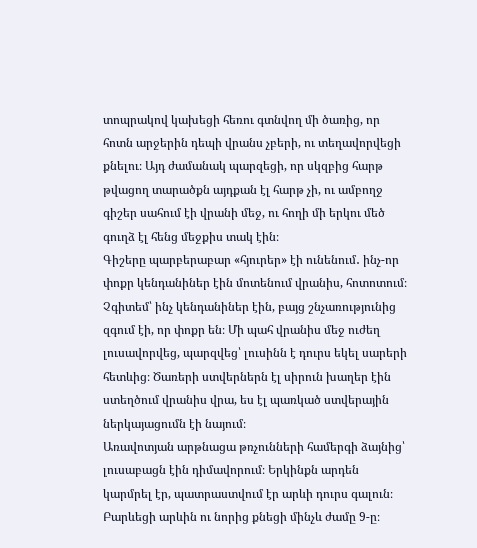տոպրակով կախեցի հեռու գտնվող մի ծառից, որ հոտն արջերին դեպի վրանս չբերի, ու տեղավորվեցի քնելու։ Այդ ժամանակ պարզեցի, որ սկզբից հարթ թվացող տարածքն այդքան էլ հարթ չի, ու ամբողջ գիշեր սահում էի վրանի մեջ, ու հողի մի երկու մեծ գուղձ էլ հենց մեջքիս տակ էին։
Գիշերը պարբերաբար «հյուրեր» էի ունենում․ ինչ-որ փոքր կենդանիներ էին մոտենում վրանիս, հոտոտում։ Չգիտեմ՝ ինչ կենդանիներ էին, բայց շնչառությունից զգում էի, որ փոքր են։ Մի պահ վրանիս մեջ ուժեղ լուսավորվեց, պարզվեց՝ լուսինն է դուրս եկել սարերի հետևից։ Ծառերի ստվերներն էլ սիրուն խաղեր էին ստեղծում վրանիս վրա, ես էլ պառկած ստվերային ներկայացումն էի նայում։
Առավոտյան արթնացա թռչունների համերգի ձայնից՝ լուսաբացն էին դիմավորում։ Երկինքն արդեն կարմրել էր, պատրաստվում էր արևի դուրս գալուն։ Բարևեցի արևին ու նորից քնեցի մինչև ժամը 9-ը։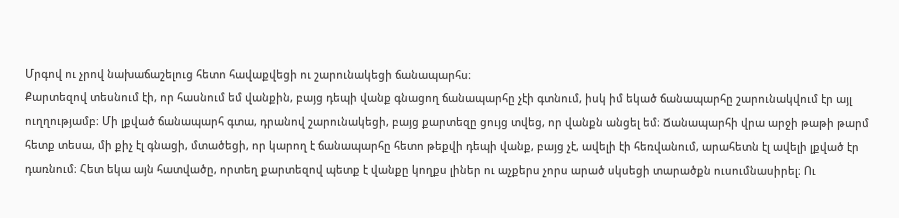Մրգով ու չրով նախաճաշելուց հետո հավաքվեցի ու շարունակեցի ճանապարհս։
Քարտեզով տեսնում էի, որ հասնում եմ վանքին, բայց դեպի վանք գնացող ճանապարհը չէի գտնում, իսկ իմ եկած ճանապարհը շարունակվում էր այլ ուղղությամբ։ Մի լքված ճանապարհ գտա, դրանով շարունակեցի, բայց քարտեզը ցույց տվեց, որ վանքն անցել եմ։ Ճանապարհի վրա արջի թաթի թարմ հետք տեսա, մի քիչ էլ գնացի, մտածեցի, որ կարող է ճանապարհը հետո թեքվի դեպի վանք, բայց չէ, ավելի էի հեռվանում, արահետն էլ ավելի լքված էր դառնում։ Հետ եկա այն հատվածը, որտեղ քարտեզով պետք է վանքը կողքս լիներ ու աչքերս չորս արած սկսեցի տարածքն ուսումնասիրել։ Ու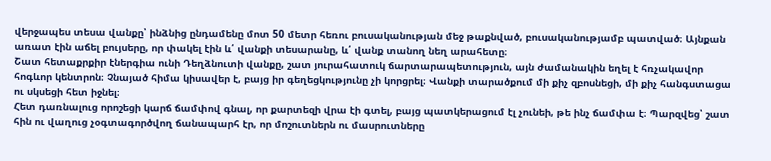վերջապես տեսա վանքը՝ ինձնից ընդամենը մոտ 50 մետր հեռու բուսականության մեջ թաքնված, բուսականությամբ պատված։ Այնքան առատ էին աճել բույսերը, որ փակել էին և՛ վանքի տեսարանը, և՛ վանք տանող նեղ արահետը։
Շատ հետաքրքիր էներգիա ունի Դեղձնուտի վանքը, շատ յուրահատուկ ճարտարապետություն, այն ժամանակին եղել է հռչակավոր հոգևոր կենտրոն։ Չնայած հիմա կիսավեր է, բայց իր գեղեցկությունը չի կորցրել։ Վանքի տարածքում մի քիչ զբոսնեցի, մի քիչ հանգստացա ու սկսեցի հետ իջնել։
Հետ դառնալուց որոշեցի կարճ ճամփով գնալ, որ քարտեզի վրա էի գտել, բայց պատկերացում էլ չունեի, թե ինչ ճամփա է։ Պարզվեց՝ շատ հին ու վաղուց չօգտագործվող ճանապարհ էր, որ մոշուտներն ու մասրուտները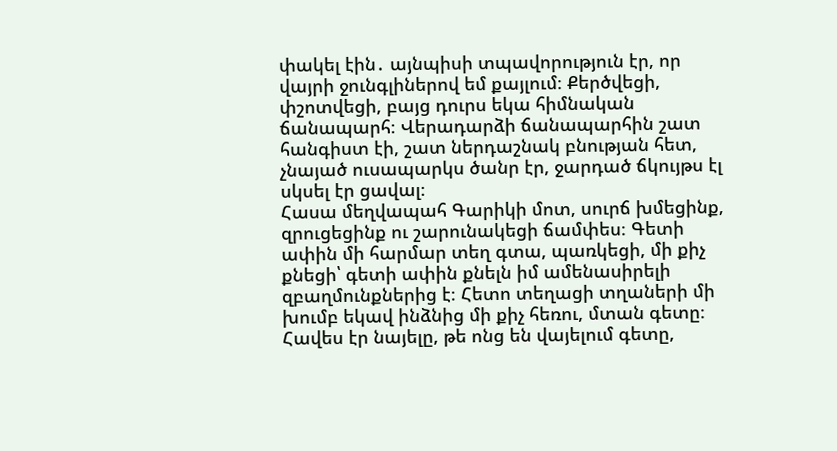փակել էին․ այնպիսի տպավորություն էր, որ վայրի ջունգլիներով եմ քայլում։ Քերծվեցի, փշոտվեցի, բայց դուրս եկա հիմնական ճանապարհ։ Վերադարձի ճանապարհին շատ հանգիստ էի, շատ ներդաշնակ բնության հետ, չնայած ուսապարկս ծանր էր, ջարդած ճկույթս էլ սկսել էր ցավալ։
Հասա մեղվապահ Գարիկի մոտ, սուրճ խմեցինք, զրուցեցինք ու շարունակեցի ճամփես։ Գետի ափին մի հարմար տեղ գտա, պառկեցի, մի քիչ քնեցի՝ գետի ափին քնելն իմ ամենասիրելի զբաղմունքներից է։ Հետո տեղացի տղաների մի խումբ եկավ ինձնից մի քիչ հեռու, մտան գետը։ Հավես էր նայելը, թե ոնց են վայելում գետը,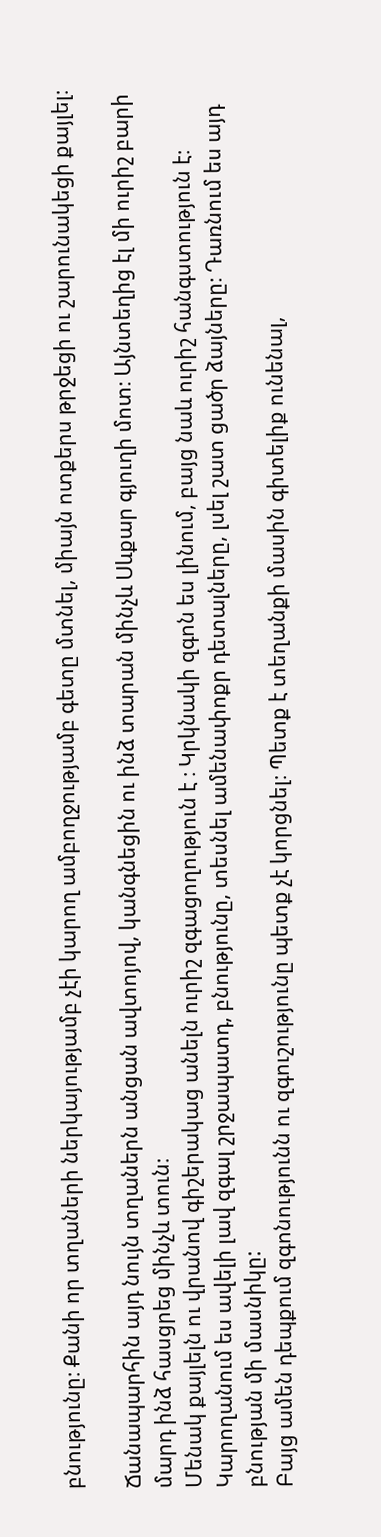բնությունը։ Քանի որ տղաների ներկայությամբ չէի կարող ամբողջությամբ գետը մտնել, միայն ոտքերս թրջեցի ու շարունակեցի քայլել։

Ճանապարհին այդ նույն տղաներն անցան ավտոյով, կանգնեցին ու ինձ տարան մինչև Սևքար գյուղի մոտ։ Այնտեղից էլ մի ուրիշ բարի մարդ ինձ հասցրեց մինչև տուն։
Մենակ քայլելն ու վրանով գիշերակաց անելն ուրիշ զգացողություն է ։ Կրկնակի զգոն ես լինում, բայց նաև ուրիշ հանգստություն է։ Կարողանում ես ավելի լավ զգալ շրջապատդ, բնությունը, տեսնել ամենափոքր դետալները, լսել շատ ցածր ձայները։ Դառնում ես այդ բնության մի մասնիկը:
Բայց ամեն դեպքում զգոնությունն ու զգուշությունը պետք չէ կորցնել։ Պետք է տեղանքի մասին գիտելիք ունենալ,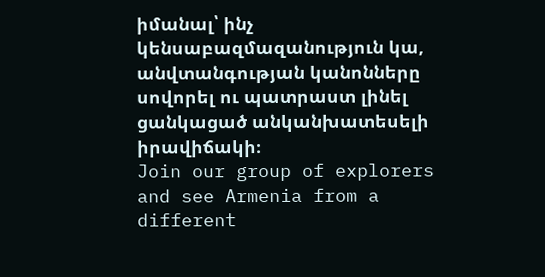իմանալ՝ ինչ կենսաբազմազանություն կա, անվտանգության կանոնները սովորել ու պատրաստ լինել ցանկացած անկանխատեսելի իրավիճակի։
Join our group of explorers and see Armenia from a different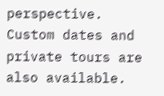perspective. Custom dates and private tours are also available.